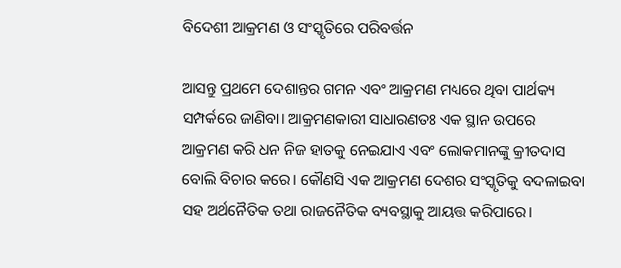ବିଦେଶୀ ଆକ୍ରମଣ ଓ ସଂସ୍କୃତିରେ ପରିବର୍ତ୍ତନ

ଆସନ୍ତୁ ପ୍ରଥମେ ଦେଶାନ୍ତର ଗମନ ଏବଂ ଆକ୍ରମଣ ମଧ୍ୟରେ ଥିବା ପାର୍ଥକ୍ୟ ସମ୍ପର୍କରେ ଜାଣିବା। ଆକ୍ରମଣକାରୀ ସାଧାରଣତଃ ଏକ ସ୍ଥାନ ଉପରେ ଆକ୍ରମଣ କରି ଧନ ନିଜ ହାତକୁ ନେଇଯାଏ ଏବଂ ଲୋକମାନଙ୍କୁ କ୍ରୀତଦାସ ବୋଲି ବିଚାର କରେ। କୌଣସି ଏକ ଆକ୍ରମଣ ଦେଶର ସଂସ୍କୃତିକୁ ବଦଳାଇବା ସହ ଅର୍ଥନୈତିକ ତଥା ରାଜନୈତିକ ବ୍ୟବସ୍ଥାକୁ ଆୟତ୍ତ କରିପାରେ।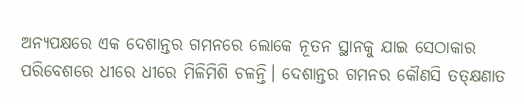ଅନ୍ୟପକ୍ଷରେ ଏକ ଦେଶାନ୍ତର ଗମନରେ ଲୋକେ ନୂତନ ସ୍ଥାନକୁ ଯାଇ ସେଠାକାର ପରିବେଶରେ ଧୀରେ ଧୀରେ ମିଳିମିଶି ଚଳନ୍ତି। ଦେଶାନ୍ତର ଗମନର କୌଣସି ତତ୍‌କ୍ଷଣାତ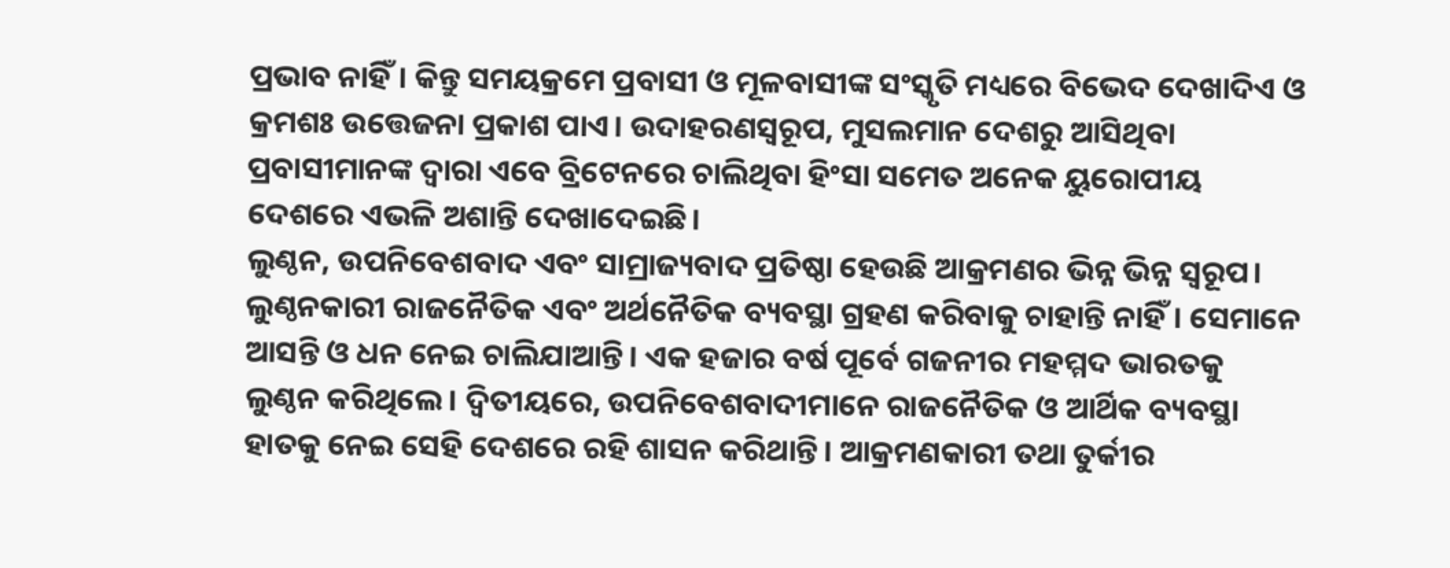ପ୍ରଭାବ ନାହିଁ। କିନ୍ତୁ ସମୟକ୍ରମେ ପ୍ରବାସୀ ଓ ମୂଳବାସୀଙ୍କ ସଂସ୍କୃତି ମଧ୍ୟରେ ବିଭେଦ ଦେଖାଦିଏ ଓ କ୍ରମଶଃ ଉତ୍ତେଜନା ପ୍ରକାଶ ପାଏ। ଉଦାହରଣସ୍ବରୂପ, ମୁସଲମାନ ଦେଶରୁ ଆସିଥିବା ପ୍ରବାସୀମାନଙ୍କ ଦ୍ୱାରା ଏବେ ବ୍ରିଟେନରେ ଚାଲିଥିବା ହିଂସା ସମେତ ଅନେକ ୟୁରୋପୀୟ ଦେଶରେ ଏଭଳି ଅଶାନ୍ତି ଦେଖାଦେଇଛି।
ଲୁଣ୍ଠନ, ଉପନିବେଶବାଦ ଏବଂ ସାମ୍ରାଜ୍ୟବାଦ ପ୍ରତିଷ୍ଠା ହେଉଛି ଆକ୍ରମଣର ଭିନ୍ନ ଭିନ୍ନ ସ୍ବରୂପ। ଲୁଣ୍ଠନକାରୀ ରାଜନୈତିକ ଏବଂ ଅର୍ଥନୈତିକ ବ୍ୟବସ୍ଥା ଗ୍ରହଣ କରିବାକୁ ଚାହାନ୍ତି ନାହିଁ। ସେମାନେ ଆସନ୍ତି ଓ ଧନ ନେଇ ଚାଲିଯାଆନ୍ତି। ଏକ ହଜାର ବର୍ଷ ପୂର୍ବେ ଗଜନୀର ମହମ୍ମଦ ଭାରତକୁ ଲୁଣ୍ଠନ କରିଥିଲେ। ଦ୍ୱିତୀୟରେ, ଉପନିବେଶବାଦୀମାନେ ରାଜନୈତିକ ଓ ଆର୍ଥିକ ବ୍ୟବସ୍ଥା ହାତକୁ ନେଇ ସେହି ଦେଶରେ ରହି ଶାସନ କରିଥାନ୍ତି। ଆକ୍ରମଣକାରୀ ତଥା ତୁର୍କୀର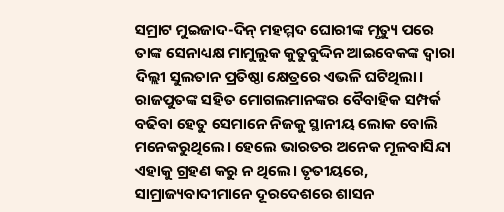ସମ୍ରାଟ ମୁଇଜାଦ-ଦିନ୍‌ ମହମ୍ମଦ ଘୋରୀଙ୍କ ମୃତ୍ୟୁ ପରେ ତାଙ୍କ ସେନାଧ୍ୟକ୍ଷ ମାମୁଲୁକ କୁତୁବୁଦ୍ଦିନ ଆଇବେକଙ୍କ ଦ୍ୱାରା ଦିଲ୍ଲୀ ସୁଲତାନ ପ୍ରତିଷ୍ଠା କ୍ଷେତ୍ରରେ ଏଭଳି ଘଟିଥିଲା। ରାଜପୁତଙ୍କ ସହିତ ମୋଗଲମାନଙ୍କର ବୈବାହିକ ସମ୍ପର୍କ ବଢିବା ହେତୁ ସେମାନେ ନିଜକୁ ସ୍ଥାନୀୟ ଲୋକ ବୋଲି ମନେକରୁଥିଲେ। ହେଲେ ଭାରତର ଅନେକ ମୂଳବାସିନ୍ଦା ଏହାକୁ ଗ୍ରହଣ କରୁ ନ ଥିଲେ। ତୃତୀୟରେ, ସାମ୍ରାଜ୍ୟବାଦୀମାନେ ଦୂରଦେଶରେ ଶାସନ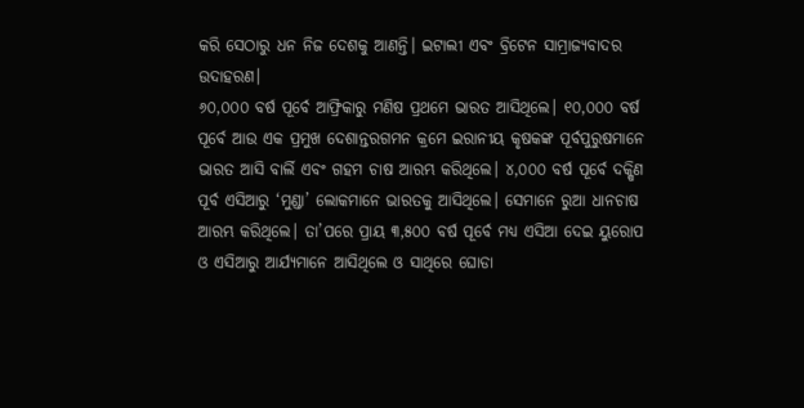କରି ସେଠାରୁ ଧନ ନିଜ ଦେଶକୁ ଆଣନ୍ତି। ଇଟାଲୀ ଏବଂ ବ୍ରିଟେନ ସାମ୍ରାଜ୍ୟବାଦର ଉଦାହରଣ।
୬୦,୦୦୦ ବର୍ଷ ପୂର୍ବେ ଆଫ୍ରିକାରୁ ମଣିଷ ପ୍ରଥମେ ଭାରତ ଆସିଥିଲେ। ୧୦,୦୦୦ ବର୍ଷ ପୂର୍ବେ ଆଉ ଏକ ପ୍ରମୁଖ ଦେଶାନ୍ତରଗମନ କ୍ରମେ ଇରାନୀୟ କୃଷକଙ୍କ ପୂର୍ବପୁରୁଷମାନେ ଭାରତ ଆସି ବାର୍ଲି ଏବଂ ଗହମ ଚାଷ ଆରମ୍ଭ କରିଥିଲେ। ୪,୦୦୦ ବର୍ଷ ପୂର୍ବେ ଦକ୍ଷିଣ ପୂର୍ବ ଏସିଆରୁ ‘ମୁଣ୍ଡା’ ଲୋକମାନେ ଭାରତକୁ ଆସିଥିଲେ। ସେମାନେ ରୁଆ ଧାନଚାଷ ଆରମ୍ଭ କରିଥିଲେ। ତା’ପରେ ପ୍ରାୟ ୩,୫୦୦ ବର୍ଷ ପୂର୍ବେ ମଧ୍ୟ ଏସିଆ ଦେଇ ୟୁରୋପ ଓ ଏସିଆରୁ ଆର୍ଯ୍ୟମାନେ ଆସିଥିଲେ ଓ ସାଥିରେ ଘୋଡା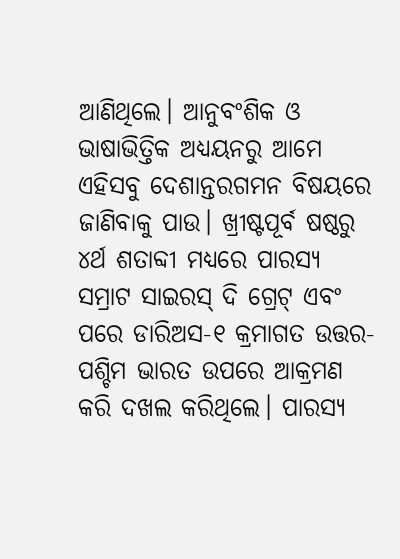ଆଣିଥିଲେ। ଆନୁବଂଶିକ ଓ ଭାଷାଭିତ୍ତିକ ଅଧ୍ୟୟନରୁ ଆମେ ଏହିସବୁ ଦେଶାନ୍ତରଗମନ ବିଷୟରେ ଜାଣିବାକୁ ପାଉ। ଖ୍ରୀଷ୍ଟପୂର୍ବ ଷଷ୍ଠରୁ ୪ର୍ଥ ଶତାବ୍ଦୀ ମଧ୍ୟରେ ପାରସ୍ୟ ସମ୍ରାଟ ସାଇରସ୍‌ ଦି ଗ୍ରେଟ୍‌ ଏବଂ ପରେ ଡାରିଅସ-୧ କ୍ରମାଗତ ଉତ୍ତର-ପଶ୍ଚିମ ଭାରତ ଉପରେ ଆକ୍ରମଣ କରି ଦଖଲ କରିଥିଲେ। ପାରସ୍ୟ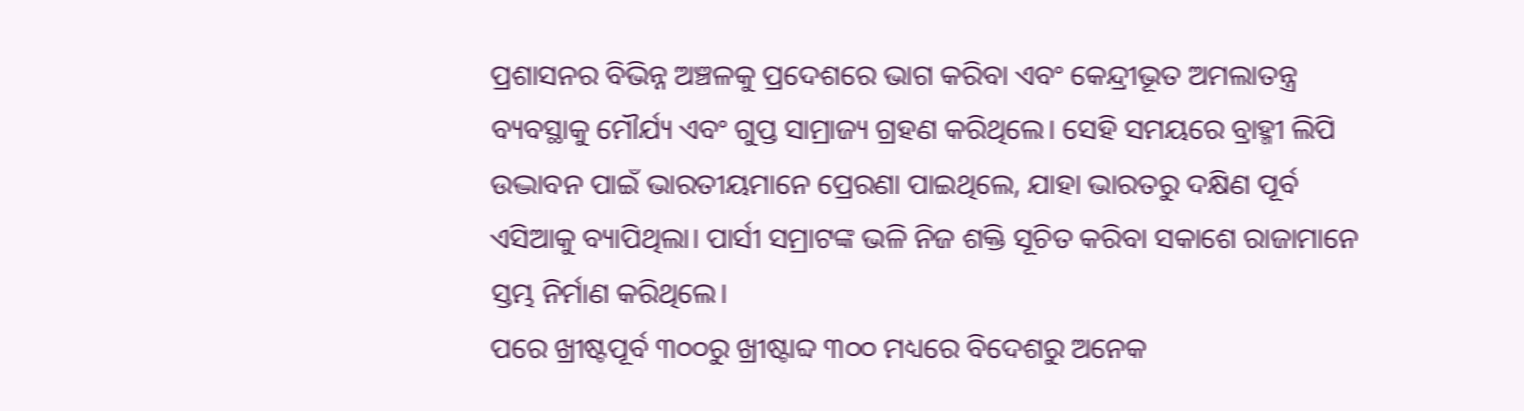ପ୍ରଶାସନର ବିଭିନ୍ନ ଅଞ୍ଚଳକୁ ପ୍ରଦେଶରେ ଭାଗ କରିବା ଏବଂ କେନ୍ଦ୍ରୀଭୂତ ଅମଲାତନ୍ତ୍ର ବ୍ୟବସ୍ଥାକୁ ମୌର୍ଯ୍ୟ ଏବଂ ଗୁପ୍ତ ସାମ୍ରାଜ୍ୟ ଗ୍ରହଣ କରିଥିଲେ। ସେହି ସମୟରେ ବ୍ରାହ୍ମୀ ଲିପି ଉଦ୍ଭାବନ ପାଇଁ ଭାରତୀୟମାନେ ପ୍ରେରଣା ପାଇଥିଲେ, ଯାହା ଭାରତରୁ ଦକ୍ଷିଣ ପୂର୍ବ ଏସିଆକୁ ବ୍ୟାପିଥିଲା। ପାର୍ସୀ ସମ୍ରାଟଙ୍କ ଭଳି ନିଜ ଶକ୍ତି ସୂଚିତ କରିବା ସକାଶେ ରାଜାମାନେ ସ୍ତମ୍ଭ ନିର୍ମାଣ କରିଥିଲେ।
ପରେ ଖ୍ରୀଷ୍ଟପୂର୍ବ ୩୦୦ରୁ ଖ୍ରୀଷ୍ଟାବ୍ଦ ୩୦୦ ମଧ୍ୟରେ ବିଦେଶରୁ ଅନେକ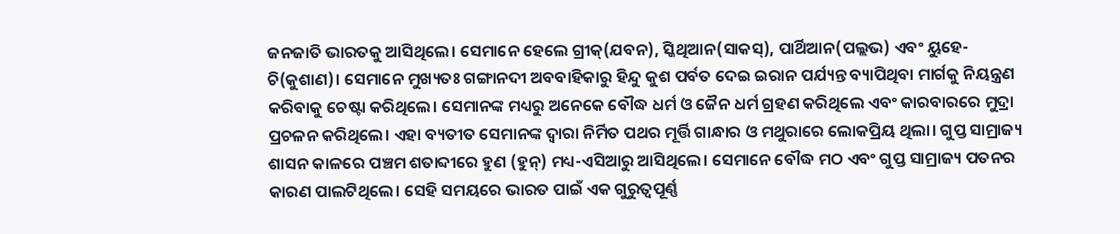ଜନଜାତି ଭାରତକୁ ଆସିଥିଲେ। ସେମାନେ ହେଲେ ଗ୍ରୀକ୍‌(ଯବନ), ସ୍କିଥିଆନ(ସାକସ୍‌), ପାର୍ଥିଆନ(ପଲ୍ଲଭ) ଏବଂ ୟୁହେ-ଚି(କୁଶାଣ)। ସେମାନେ ମୁଖ୍ୟତଃ ଗଙ୍ଗାନଦୀ ଅବବାହିକାରୁ ହିନ୍ଦୁ କୁଶ ପର୍ବତ ଦେଇ ଇରାନ ପର୍ଯ୍ୟନ୍ତ ବ୍ୟାପିଥିବା ମାର୍ଗକୁ ନିୟନ୍ତ୍ରଣ କରିବାକୁ ଚେଷ୍ଟା କରିଥିଲେ। ସେମାନଙ୍କ ମଧ୍ୟରୁ ଅନେକେ ବୌଦ୍ଧ ଧର୍ମ ଓ ଜୈନ ଧର୍ମ ଗ୍ରହଣ କରିଥିଲେ ଏବଂ କାରବାରରେ ମୁଦ୍ରା ପ୍ରଚଳନ କରିଥିଲେ। ଏହା ବ୍ୟତୀତ ସେମାନଙ୍କ ଦ୍ୱାରା ନିର୍ମିତ ପଥର ମୂର୍ତ୍ତି ଗାନ୍ଧାର ଓ ମଥୁରାରେ ଲୋକପ୍ରିୟ ଥିଲା। ଗୁପ୍ତ ସାମ୍ରାଜ୍ୟ ଶାସନ କାଳରେ ପଞ୍ଚମ ଶତାବ୍ଦୀରେ ହୁଣ (ହୁନ୍‌) ମଧ୍ୟ-ଏସିଆରୁ ଆସିଥିଲେ। ସେମାନେ ବୌଦ୍ଧ ମଠ ଏବଂ ଗୁପ୍ତ ସାମ୍ରାଜ୍ୟ ପତନର କାରଣ ପାଲଟିଥିଲେ। ସେହି ସମୟରେ ଭାରତ ପାଇଁ ଏକ ଗୁରୁତ୍ୱପୂର୍ଣ୍ଣ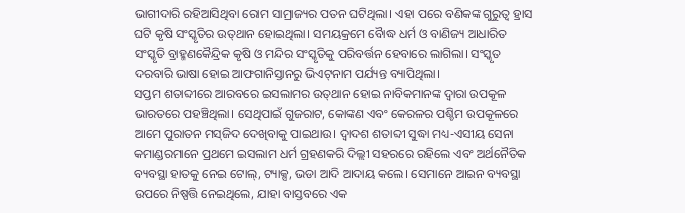ଭାଗୀଦାରି ରହିଆସିଥିବା ରୋମ ସାମ୍ରାଜ୍ୟର ପତନ ଘଟିଥିଲା। ଏହା ପରେ ବଣିକଙ୍କ ଗୁରୁତ୍ୱ ହ୍ରାସ ଘଟି କୃଷି ସଂସ୍କୃତିର ଉତ୍‌ଥାନ ହୋଇଥିଲା। ସମୟକ୍ରମେ ବୈାଦ୍ଧ ଧର୍ମ ଓ ବାଣିଜ୍ୟ ଆଧାରିତ ସଂସ୍କୃତି ବ୍ରାହ୍ମଣକୈନ୍ଦ୍ରିକ କୃଷି ଓ ମନ୍ଦିର ସଂସ୍କୃତିକୁ ପରିବର୍ତ୍ତନ ହେବାରେ ଲାଗିଲା। ସଂସ୍କୃତ ଦରବାରି ଭାଷା ହୋଇ ଆଫଗାନିସ୍ତାନରୁ ଭିଏଟ୍‌ନାମ ପର୍ଯ୍ୟନ୍ତ ବ୍ୟାପିଥିଲା।
ସପ୍ତମ ଶତାବ୍ଦୀରେ ଆରବରେ ଇସଲାମର ଉତ୍‌ଥାନ ହୋଇ ନାବିକମାନଙ୍କ ଦ୍ୱାରା ଉପକୂଳ ଭାରତରେ ପହଞ୍ଚିଥିଲା। ସେଥିପାଇଁ ଗୁଜରାଟ, କୋଙ୍କଣ ଏବଂ କେରଳର ପଶ୍ଚିମ ଉପକୂଳରେ ଆମେ ପୁରାତନ ମସ୍‌ଜିଦ ଦେଖିବାକୁ ପାଇଥାଉ। ଦ୍ୱାଦଶ ଶତାବ୍ଦୀ ସୁଦ୍ଧା ମଧ୍ୟ-ଏସୀୟ ସେନା କମାଣ୍ଡରମାନେ ପ୍ରଥମେ ଇସଲାମ ଧର୍ମ ଗ୍ରହଣକରି ଦିଲ୍ଲୀ ସହରରେ ରହିଲେ ଏବଂ ଅର୍ଥନୈତିକ ବ୍ୟବସ୍ଥା ହାତକୁ ନେଇ ଟୋଲ୍‌, ଟ୍ୟାକ୍ସ, ଭଡା ଆଦି ଆଦାୟ କଲେ। ସେମାନେ ଆଇନ ବ୍ୟବସ୍ଥା ଉପରେ ନିଷ୍ପତ୍ତି ନେଇଥିଲେ, ଯାହା ବାସ୍ତବରେ ଏକ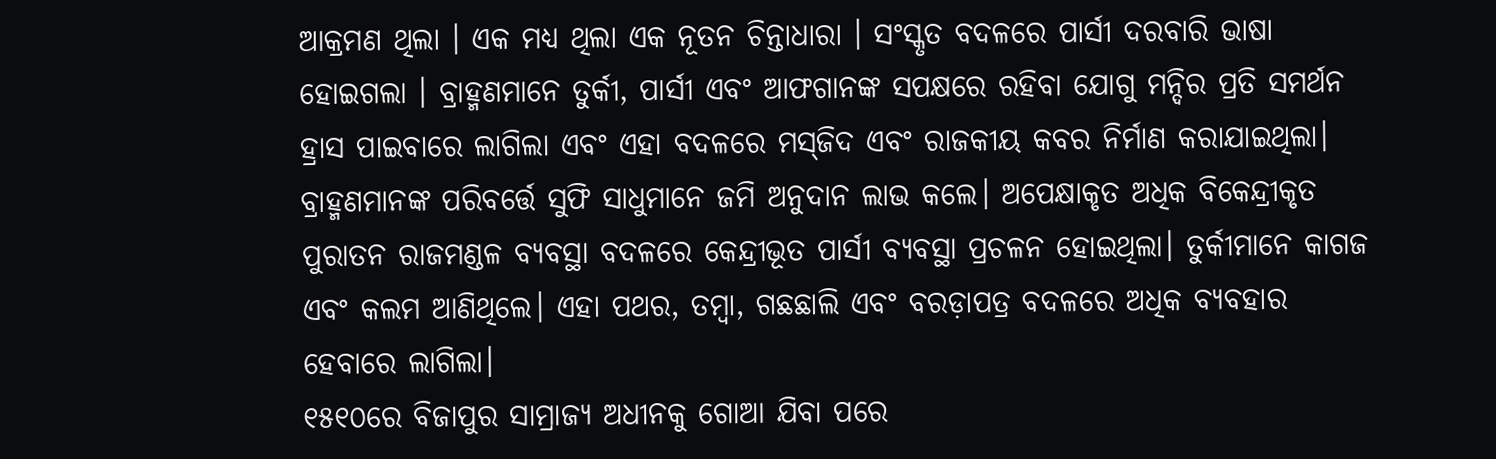ଆକ୍ରମଣ ଥିଲା । ଏକ ମଧ୍ୟ ଥିଲା ଏକ ନୂତନ ଚିନ୍ତାଧାରା । ସଂସ୍କୃତ ବଦଳରେ ପାର୍ସୀ ଦରବାରି ଭାଷା ହୋଇଗଲା । ବ୍ରାହ୍ମଣମାନେ ତୁର୍କୀ, ପାର୍ସୀ ଏବଂ ଆଫଗାନଙ୍କ ସପକ୍ଷରେ ରହିବା ଯୋଗୁ ମନ୍ଦିର ପ୍ରତି ସମର୍ଥନ ହ୍ରାସ ପାଇବାରେ ଲାଗିଲା ଏବଂ ଏହା ବଦଳରେ ମସ୍‌ଜିଦ ଏବଂ ରାଜକୀୟ କବର ନିର୍ମାଣ କରାଯାଇଥିଲା। ବ୍ରାହ୍ମଣମାନଙ୍କ ପରିବର୍ତ୍ତେ ସୁଫି ସାଧୁମାନେ ଜମି ଅନୁଦାନ ଲାଭ କଲେ। ଅପେକ୍ଷାକୃତ ଅଧିକ ବିକେନ୍ଦ୍ରୀକୃତ ପୁରାତନ ରାଜମଣ୍ଡଳ ବ୍ୟବସ୍ଥା ବଦଳରେ କେନ୍ଦ୍ରୀଭୂତ ପାର୍ସୀ ବ୍ୟବସ୍ଥା ପ୍ରଚଳନ ହୋଇଥିଲା। ତୁର୍କୀମାନେ କାଗଜ ଏବଂ କଲମ ଆଣିଥିଲେ। ଏହା ପଥର, ତମ୍ବା, ଗଛଛାଲି ଏବଂ ବରଡ଼ାପତ୍ର ବଦଳରେ ଅଧିକ ବ୍ୟବହାର ହେବାରେ ଲାଗିଲା।
୧୫୧୦ରେ ବିଜାପୁର ସାମ୍ରାଜ୍ୟ ଅଧୀନକୁ ଗୋଆ ଯିବା ପରେ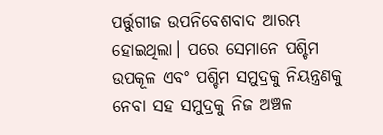ପର୍ତ୍ତୁଗୀଜ ଉପନିବେଶବାଦ ଆରମ୍ଭ ହୋଇଥିଲା। ପରେ ସେମାନେ ପଶ୍ଚିମ ଉପକୂଳ ଏବଂ ପଶ୍ଚିମ ସମୁଦ୍ରକୁ ନିୟନ୍ତ୍ରଣକୁ ନେବା ସହ ସମୁଦ୍ରକୁ ନିଜ ଅଞ୍ଚଳ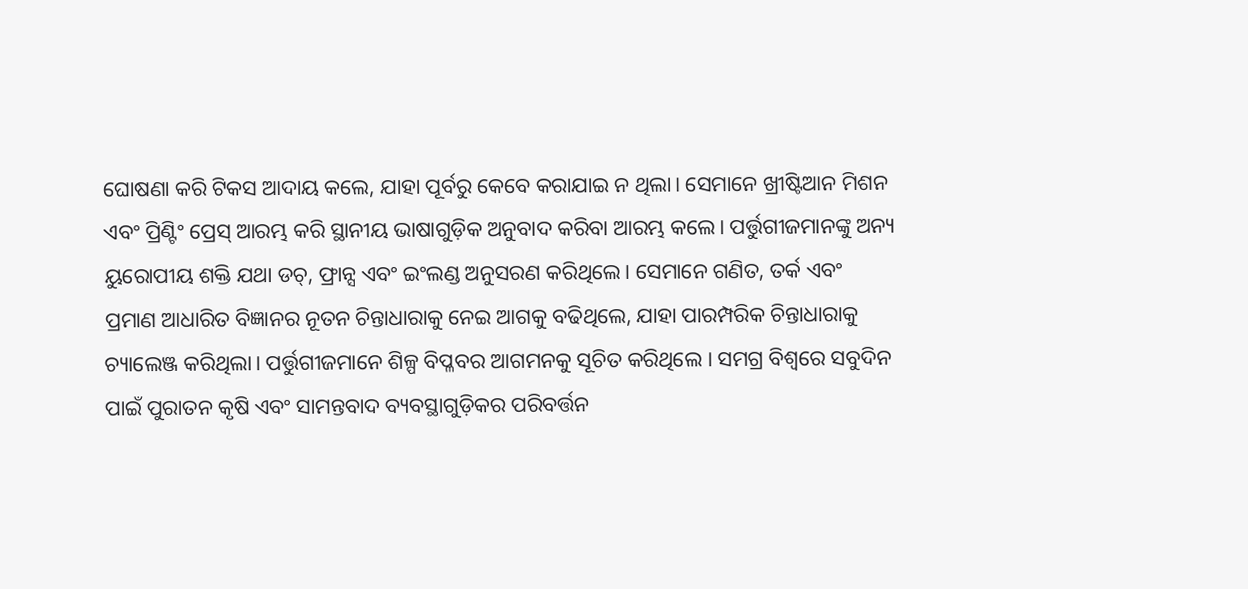ଘୋଷଣା କରି ଟିକସ ଆଦାୟ କଲେ, ଯାହା ପୂର୍ବରୁ କେବେ କରାଯାଇ ନ ଥିଲା। ସେମାନେ ଖ୍ରୀଷ୍ଟିଆନ ମିଶନ ଏବଂ ପ୍ରିଣ୍ଟିଂ ପ୍ରେସ୍‌ ଆରମ୍ଭ କରି ସ୍ଥାନୀୟ ଭାଷାଗୁଡ଼ିକ ଅନୁବାଦ କରିବା ଆରମ୍ଭ କଲେ। ପର୍ତ୍ତୁଗୀଜମାନଙ୍କୁ ଅନ୍ୟ ୟୁରୋପୀୟ ଶକ୍ତି ଯଥା ଡଚ୍‌, ଫ୍ରାନ୍ସ ଏବଂ ଇଂଲଣ୍ଡ ଅନୁସରଣ କରିଥିଲେ। ସେମାନେ ଗଣିତ, ତର୍କ ଏବଂ ପ୍ରମାଣ ଆଧାରିତ ବିଜ୍ଞାନର ନୂତନ ଚିନ୍ତାଧାରାକୁ ନେଇ ଆଗକୁ ବଢିଥିଲେ, ଯାହା ପାରମ୍ପରିକ ଚିନ୍ତାଧାରାକୁ ଚ୍ୟାଲେଞ୍ଜ କରିଥିଲା। ପର୍ତ୍ତୁଗୀଜମାନେ ଶିଳ୍ପ ବିପ୍ଳବର ଆଗମନକୁ ସୂଚିତ କରିଥିଲେ । ସମଗ୍ର ବିଶ୍ୱରେ ସବୁଦିନ ପାଇଁ ପୁରାତନ କୃଷି ଏବଂ ସାମନ୍ତବାଦ ବ୍ୟବସ୍ଥାଗୁଡ଼ିକର ପରିବର୍ତ୍ତନ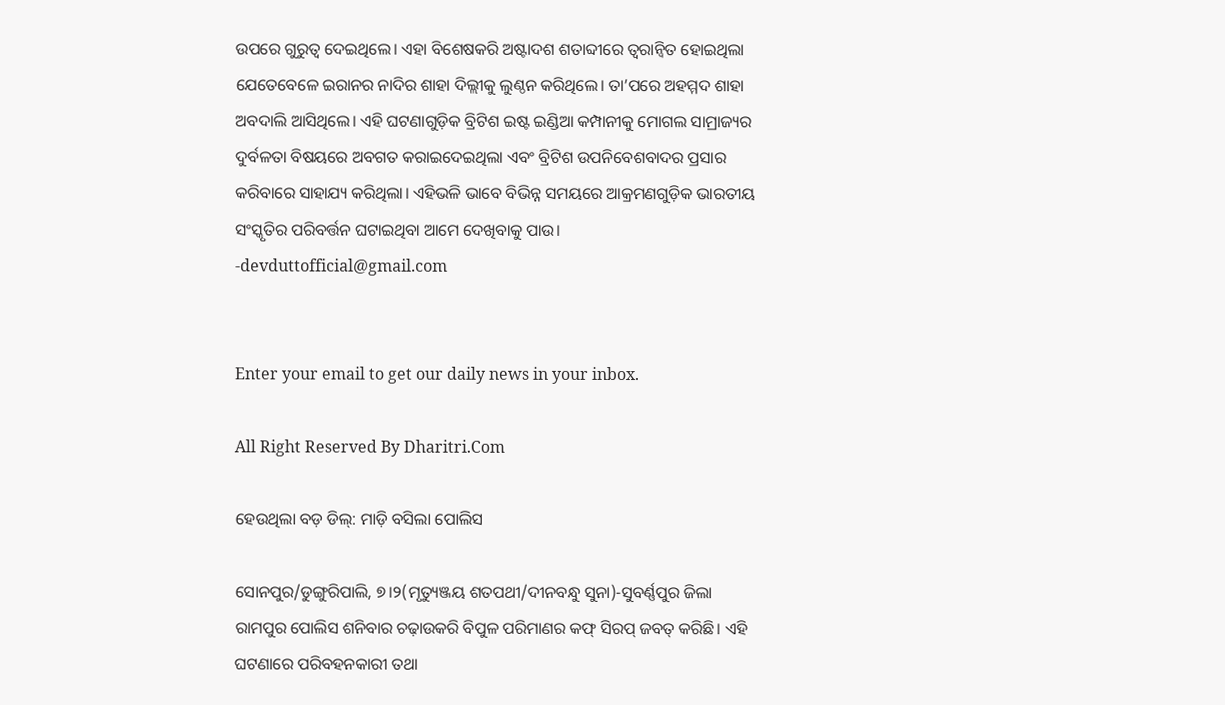ଉପରେ ଗୁରୁତ୍ୱ ଦେଇଥିଲେ। ଏହା ବିଶେଷକରି ଅଷ୍ଟାଦଶ ଶତାବ୍ଦୀରେ ତ୍ୱରାନ୍ବିତ ହୋଇଥିଲା ଯେତେବେଳେ ଇରାନର ନାଦିର ଶାହା ଦିଲ୍ଲୀକୁ ଲୁଣ୍ଠନ କରିଥିଲେ। ତା’ପରେ ଅହମ୍ମଦ ଶାହା ଅବଦାଲି ଆସିଥିଲେ। ଏହି ଘଟଣାଗୁଡ଼ିକ ବ୍ରିଟିଶ ଇଷ୍ଟ ଇଣ୍ଡିଆ କମ୍ପାନୀକୁ ମୋଗଲ ସାମ୍ରାଜ୍ୟର ଦୁର୍ବଳତା ବିଷୟରେ ଅବଗତ କରାଇଦେଇଥିଲା ଏବଂ ବ୍ରିଟିଶ ଉପନିବେଶବାଦର ପ୍ରସାର କରିବାରେ ସାହାଯ୍ୟ କରିଥିଲା। ଏହିଭଳି ଭାବେ ବିଭିନ୍ନ ସମୟରେ ଆକ୍ରମଣଗୁଡ଼ିକ ଭାରତୀୟ ସଂସ୍କୃତିର ପରିବର୍ତ୍ତନ ଘଟାଇଥିବା ଆମେ ଦେଖିବାକୁ ପାଉ।
-devduttofficial@gmail.com


Enter your email to get our daily news in your inbox.

All Right Reserved By Dharitri.Com

ହେଉଥିଲା ବଡ଼ ଡିଲ୍‌: ମାଡ଼ି ବସିଲା ପୋଲିସ

ସୋନପୁର/ଡୁଙ୍ଗୁରିପାଲି, ୭।୨(ମୃତ୍ୟୁଞ୍ଜୟ ଶତପଥୀ/ଦୀନବନ୍ଧୁ ସୁନା)-ସୁବର୍ଣ୍ଣପୁର ଜିଲା ରାମପୁର ପୋଲିସ ଶନିବାର ଚଢ଼ାଉକରି ବିପୁଳ ପରିମାଣର କଫ୍‌ ସିରପ୍‌ ଜବତ୍‌ କରିଛି। ଏହି ଘଟଣାରେ ପରିବହନକାରୀ ତଥା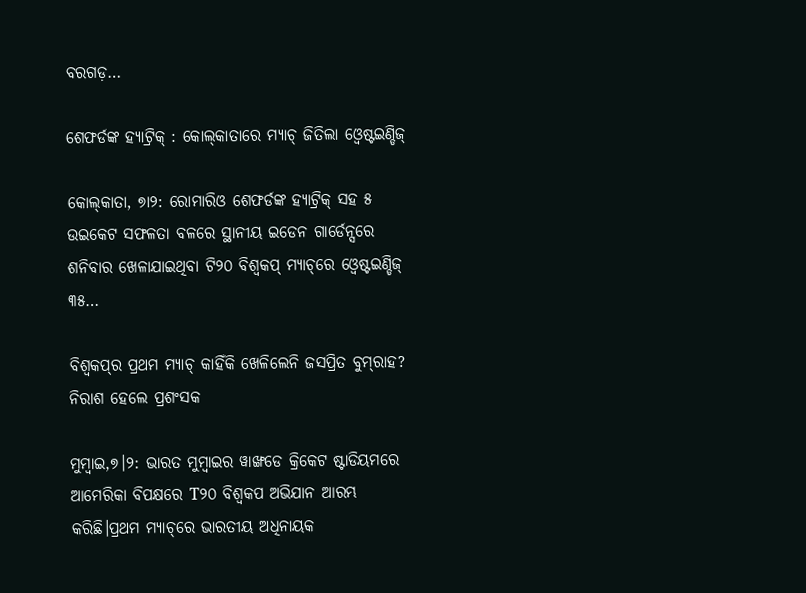ବରଗଡ଼…

ଶେଫର୍ଡଙ୍କ ହ୍ୟାଟ୍ରିକ୍‌ : କୋଲ୍‌କାତାରେ ମ୍ୟାଚ୍‌ ଜିତିଲା ଓ୍ବେଷ୍ଟଇଣ୍ଡିଜ୍‌

କୋଲ୍‌କାତା, ୭ା୨: ରୋମାରିଓ ଶେଫର୍ଡଙ୍କ ହ୍ୟାଟ୍ରିକ୍‌ ସହ ୫ ଉଇକେଟ ସଫଳତା ବଳରେ ସ୍ଥାନୀୟ ଇଡେନ ଗାର୍ଡେନ୍ସରେ ଶନିବାର ଖେଳାଯାଇଥିବା ଟି୨୦ ବିଶ୍ୱକପ୍‌ ମ୍ୟାଚ୍‌ରେ ଓ୍ବେଷ୍ଟଇଣ୍ଡିଜ୍‌ ୩୫…

ବିଶ୍ୱକପ୍‌ର ପ୍ରଥମ ମ୍ୟାଚ୍‌ କାହିଁକି ଖେଳିଲେନି ଜସପ୍ରିତ ବୁମ୍‌ରାହ? ନିରାଶ ହେଲେ ପ୍ରଶଂସକ

ମୁମ୍ବାଇ,୭।୨: ଭାରତ ମୁମ୍ବାଇର ୱାଙ୍ଖଡେ କ୍ରିକେଟ ଷ୍ଟାଡିୟମରେ ଆମେରିକା ବିପକ୍ଷରେ T୨୦ ବିଶ୍ୱକପ ଅଭିଯାନ ଆରମ୍ଭ କରିଛି।ପ୍ରଥମ ମ୍ୟାଚ୍‌ରେ ଭାରତୀୟ ଅଧିନାୟକ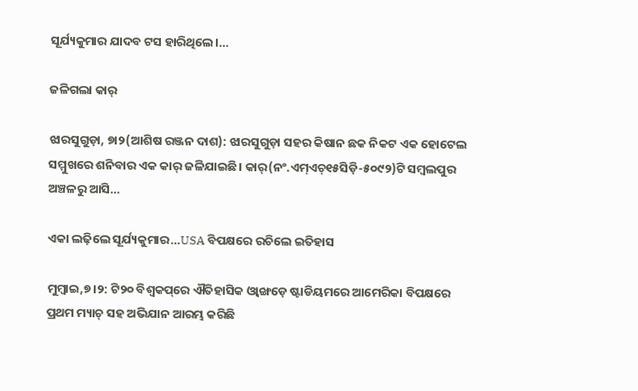ସୂର୍ଯ୍ୟକୁମାର ଯାଦବ ଟସ ହାରିଥିଲେ।…

ଜଳିଗଲା କାର୍‌

ଝାରସୁଗୁଡ଼ା, ୭ା୨(ଆଶିଷ ରଞ୍ଜନ ଦାଶ): ଝାରସୁଗୁଡ଼ା ସହର କିଷାନ ଛକ ନିକଟ ଏକ ହୋଟେଲ ସମ୍ମୁଖରେ ଶନିବାର ଏକ କାର୍‌ ଜଳିଯାଇଛି। କାର୍‌(ନଂ.ଏମ୍‌ଏଚ୍‌୧୫ସିଡ଼ି-୫୦୯୨)ଟି ସମ୍ବଲପୁର ଅଞ୍ଚଳରୁ ଆସି…

ଏକା ଲଢ଼ିଲେ ସୂର୍ଯ୍ୟକୁମାର…USA ବିପକ୍ଷରେ ରଚିଲେ ଇତିହାସ

ମୁମ୍ବାଇ,୭।୨: ଟି୨୦ ବିଶ୍ୱକପ୍‌ରେ ଐତିହାସିକ ଓ୍ବାଙ୍ଖଡ଼େ ଷ୍ଟାଡିୟମରେ ଆମେରିକା ବିପକ୍ଷରେ ପ୍ରଥମ ମ୍ୟାଚ୍‌ ସହ ଅଭିଯାନ ଆରମ୍ଭ କରିଛି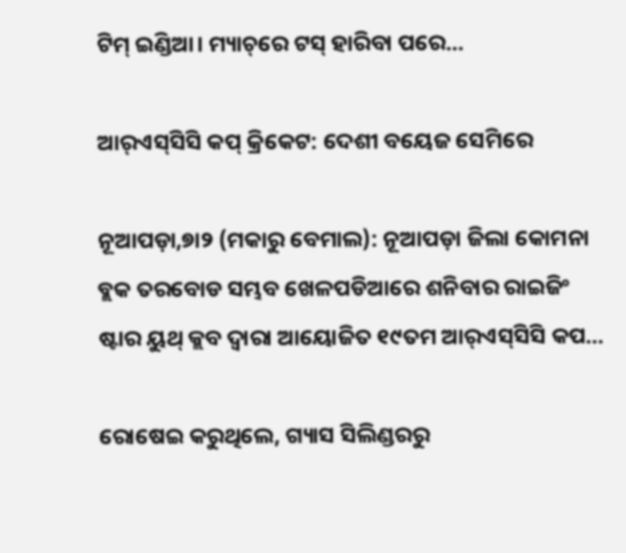ଟିମ୍‌ ଇଣ୍ଡିଆ। ମ୍ୟାଚ୍‌ରେ ଟସ୍‌ ହାରିବା ପରେ…

ଆର୍‌ଏସ୍‌ସିସି କପ୍‌ କ୍ରିକେଟ: ଦେଶୀ ବୟେଜ ସେମିରେ

ନୂଆପଡ଼ା,୭ା୨ (ମକାରୁ ବେମାଲ): ନୂଆପଡ଼ା ଜିଲା କୋମନା ବ୍ଲକ ତରବୋଡ ସମ୍ଭବ ଖେଳପଡିଆରେ ଶନିବାର ରାଇଜିଂ ଷ୍ଟାର ୟୁଥ୍‌ କ୍ଲବ ଦ୍ୱାରା ଆୟୋଜିତ ୧୯ତମ ଆର୍‌ଏସ୍‌ସିସି କପ…

ରୋଷେଇ କରୁଥିଲେ, ଗ୍ୟାସ ସିଲିଣ୍ଡରରୁ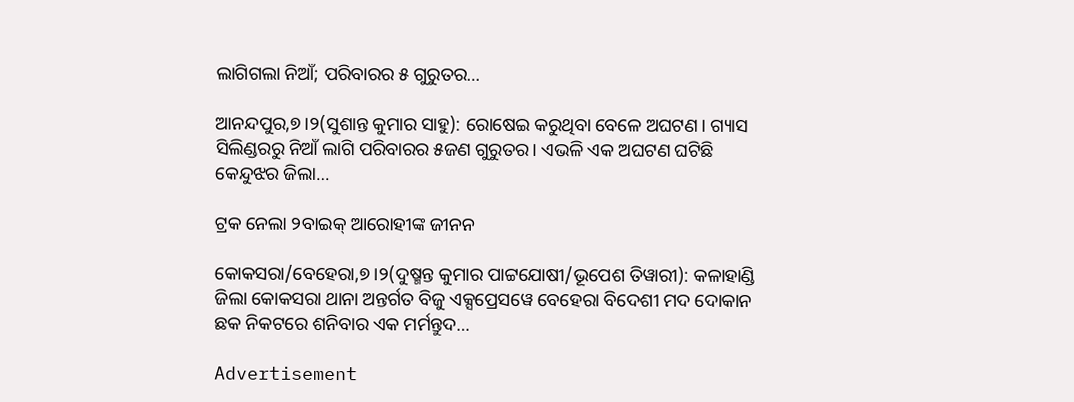ଲାଗିଗଲା ନିଆଁ; ପରିବାରର ୫ ଗୁରୁତର…

ଆନନ୍ଦପୁର,୭।୨(ସୁଶାନ୍ତ କୁମାର ସାହୁ): ରୋଷେଇ କରୁଥିବା ବେଳେ ଅଘଟଣ। ଗ୍ୟାସ ସିଲିଣ୍ଡରରୁ ନିଆଁ ଲାଗି ପରିବାରର ୫ଜଣ ଗୁରୁତର। ଏଭଳି ଏକ ଅଘଟଣ ଘଟିଛି କେନ୍ଦୁଝର ଜିଲା…

ଟ୍ରକ ନେଲା ୨ବାଇକ୍‌ ଆରୋହୀଙ୍କ ଜୀନନ

କୋକସରା/ବେହେରା,୭।୨(ଦୁଷ୍ମନ୍ତ କୁମାର ପାଟ୍ଟଯୋଷୀ/ଭୂପେଶ ତିୱାରୀ): କଳାହାଣ୍ଡି ଜିଲା କୋକସରା ଥାନା ଅନ୍ତର୍ଗତ ବିଜୁ ଏକ୍ସପ୍ରେସୱେ ବେହେରା ବିଦେଶୀ ମଦ ଦୋକାନ ଛକ ନିକଟରେ ଶନିବାର ଏକ ମର୍ମନ୍ତୁଦ…

Advertisement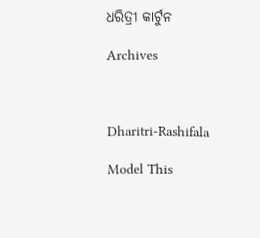ଧରିତ୍ରୀ କାର୍ଟୁନ

Archives



Dharitri-Rashifala

Model This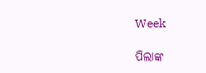Week

ପିଲାଙ୍କ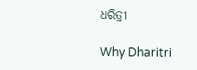ଧରିତ୍ରୀ

Why Dharitri